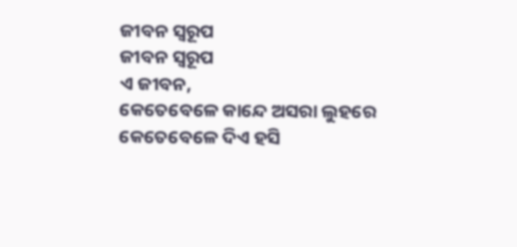ଜୀବନ ସ୍ୱରୂପ
ଜୀବନ ସ୍ୱରୂପ
ଏ ଜୀବନ,
କେତେବେଳେ କାନ୍ଦେ ଅସରା ଲୁହରେ
କେତେବେଳେ ଦିଏ ହସି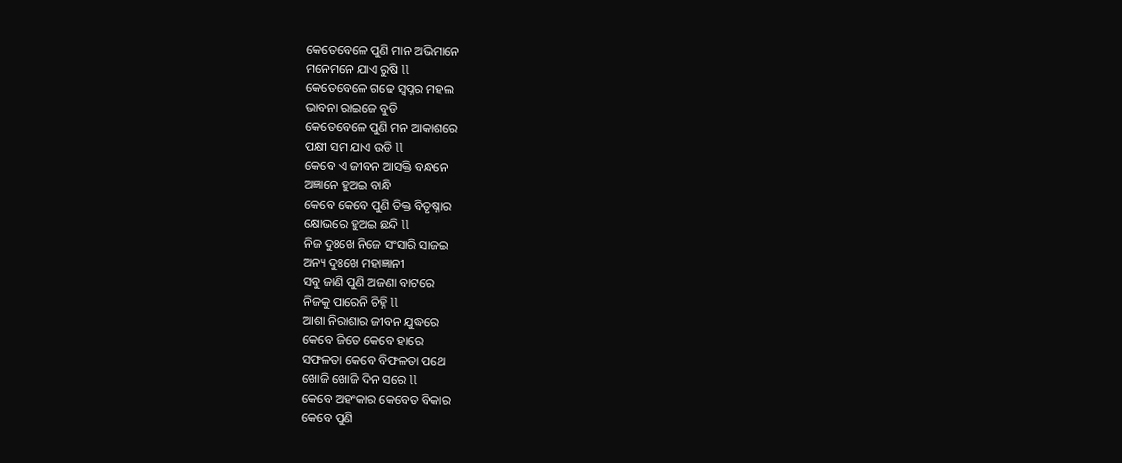କେତେବେଳେ ପୁଣି ମାନ ଅଭିମାନେ
ମନେମନେ ଯାଏ ରୁଷି ll
କେତେବେଳେ ଗଢେ ସ୍ବପ୍ନର ମହଲ
ଭାବନା ରାଇଜେ ବୁଡି
କେତେବେଳେ ପୁଣି ମନ ଆକାଶରେ
ପକ୍ଷୀ ସମ ଯାଏ ଉଡି ll
କେବେ ଏ ଜୀବନ ଆସକ୍ତି ବନ୍ଧନେ
ଅଜ୍ଞାନେ ହୁଅଇ ବାନ୍ଧି
କେବେ କେବେ ପୁଣି ତିକ୍ତ ବିତୃଷ୍ନାର
କ୍ଷୋଭରେ ହୁଅଇ ଛନ୍ଦି ll
ନିଜ ଦୁଃଖେ ନିଜେ ସଂସାରି ସାଜଇ
ଅନ୍ୟ ଦୁଃଖେ ମହାଜ୍ଞାନୀ
ସବୁ ଜାଣି ପୁଣି ଅଜଣା ବାଟରେ
ନିଜକୁ ପାରେନି ଚିହ୍ନି ll
ଆଶା ନିରାଶାର ଜୀବନ ଯୁଦ୍ଧରେ
କେବେ ଜିତେ କେବେ ହାରେ
ସଫଳତା କେବେ ବିଫଳତା ପଥେ
ଖୋଜି ଖୋଜି ଦିନ ସରେ ll
କେବେ ଅହଂକାର କେବେତ ବିକାର
କେବେ ପୁଣି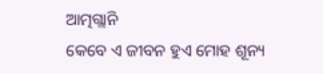ଆତ୍ମଗ୍ଲାନି
କେବେ ଏ ଜୀବନ ହୁଏ ମୋହ ଶୂନ୍ୟ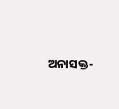ଅନାସକ୍ତ-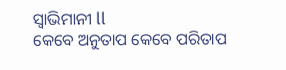ସ୍ୱାଭିମାନୀ ll
କେବେ ଅନୁତାପ କେବେ ପରିତାପ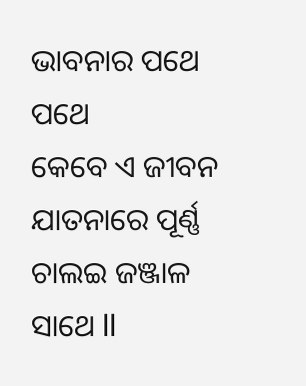ଭାବନାର ପଥେ ପଥେ
କେବେ ଏ ଜୀବନ ଯାତନାରେ ପୂର୍ଣ୍ଣ
ଚାଲଇ ଜଞ୍ଜାଳ ସାଥେ ll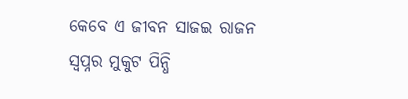କେବେ ଏ ଜୀବନ ସାଜଇ ରାଜନ
ସ୍ୱପ୍ନର ମୁକୁଟ ପିନ୍ଧି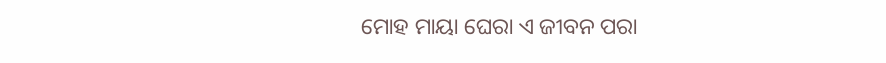ମୋହ ମାୟା ଘେରା ଏ ଜୀବନ ପରା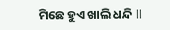ମିଛେ ହୁଏ ଖାଲି ଧନ୍ଦି ll